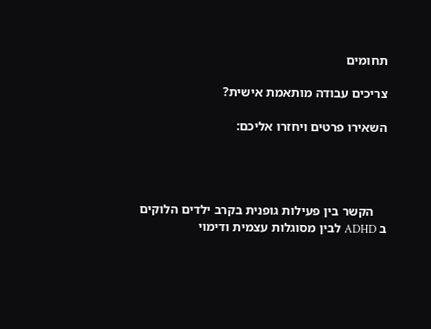תחומים

צריכים עבודה מותאמת אישית?

השאירו פרטים ויחזרו אליכם:




    הקשר בין פעילות גופנית בקרב ילדים הלוקים ב ADHD לבין מסוגלות עצמית ודימוי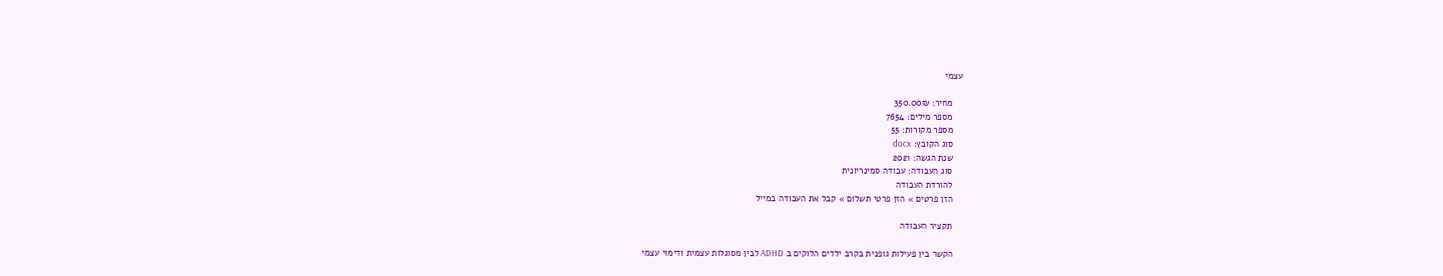עצמי

    מחיר: 350.00₪
    מספר מילים: 7654
    מספר מקורות: 55
    סוג הקובץ: docx
    שנת הגשה: 2021
    סוג העבודה: עבודה סמינריונית
    להורדת העבודה
    הזן פרטים » הזן פרטי תשלום » קבל את העבודה במייל

    תקציר העבודה

    הקשר בין פעילות גופנית בקרב ילדים הלוקים ב ADHD לבין מסוגלות עצמית ודימוי עצמי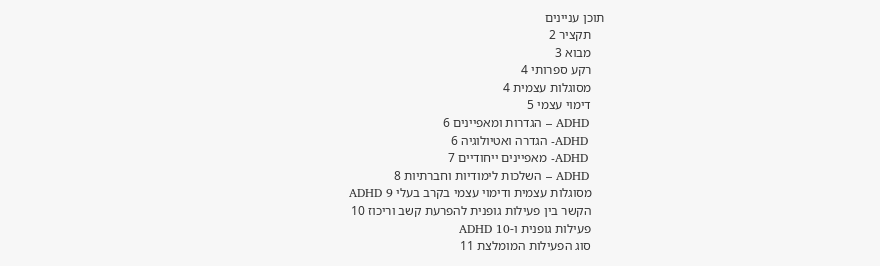תוכן עניינים
    תקציר 2
    מבוא 3
    רקע ספרותי 4
    מסוגלות עצמית 4
    דימוי עצמי 5
    ADHD – הגדרות ומאפיינים 6
    ADHD- הגדרה ואטיולוגיה 6
    ADHD- מאפיינים ייחודיים 7
    ADHD – השלכות לימודיות וחברתיות 8
    מסוגלות עצמית ודימוי עצמי בקרב בעלי ADHD 9
    הקשר בין פעילות גופנית להפרעת קשב וריכוז 10
    פעילות גופנית ו-ADHD 10
    סוג הפעילות המומלצת 11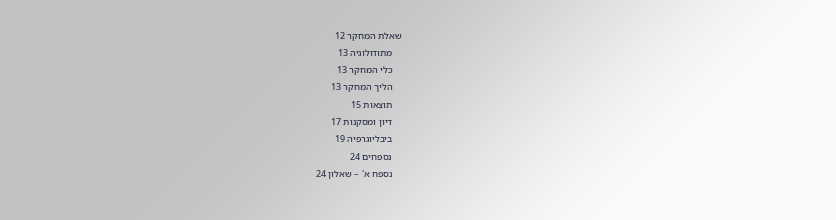שאלת המחקר 12
    מתודולוגיה 13
    כלי המחקר 13
    הליך המחקר 13
    תוצאות 15
    דיון ומסקנות 17
    ביבליוגרפיה 19
    נספחים 24
    נספח א' – שאלון 24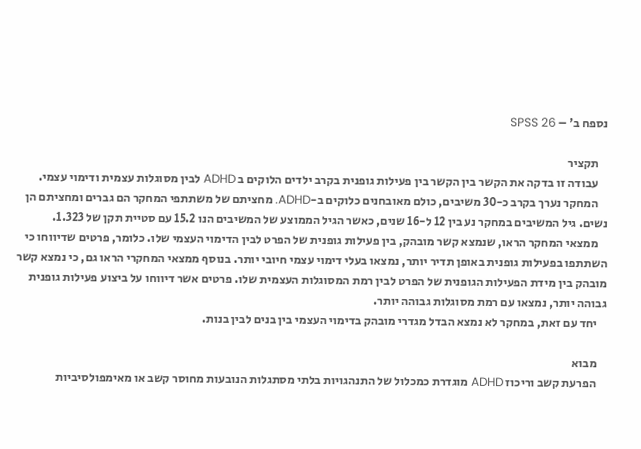נספח ב' – SPSS 26

    תקציר
    עבודה זו בדקה את הקשר בין הקשר בין פעילות גופנית בקרב ילדים הלוקים ב ADHD לבין מסוגלות עצמית ודימוי עצמי.
    המחקר נערך בקרב כ-30 משיבים, כולם מאובחנים כלוקים ב-ADHD. מחציתם של משתתפי המחקר הם גברים ומחציתם הן נשים. גיל המשיבים במחקר נע בין 12 ל-16 שנים, כאשר הגיל הממוצע של המשיבים הנו 15.2 עם סטיית תקן של 1.323.
    ממצאי המחקר הראו, שנמצא קשר מובהק, בין פעילות גופנית של הפרט לבין הדימוי העצמי שלו. כלומר, פרטים שדיווחו כי השתתפו בפעילות גופנית באופן תדיר יותר, נמצאו בעלי דימוי עצמי חיובי יותר. בנוסף ממצאי המחקרי הראו גם, כי נמצא קשר מובהק בין מידת הפעילות הגופנית של הפרט לבין רמת המסוגלות העצמית שלו. פרטים אשר דיווחו על ביצוע פעילות גופנית גבוהה יותר, נמצאו עם רמת מסוגלות גבוהה יותר.
    יחד עם זאת, במחקר לא נמצא הבדל מגדרי מובהק בדימוי העצמי בין בנים לבין בנות.

    מבוא
    הפרעת קשב וריכוז ADHD מוגדרת כמכלול של התנהגויות בלתי מסתגלות הנובעות מחוסר קשב או מאימפולסיביות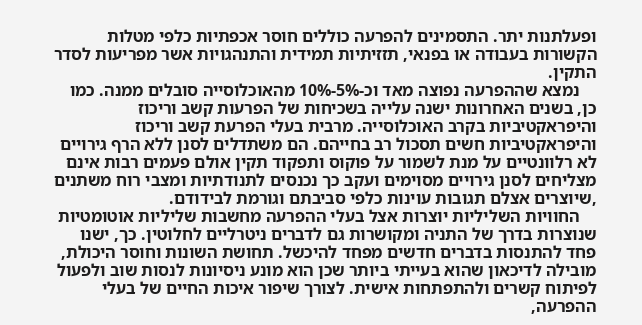ופעלתנות יתר. התסמינים להפרעה כוללים חוסר אכפתיות כלפי מטלות הקשורות בעבודה או בפנאי, תזזיתיות תמידית והתנהגויות אשר מפריעות לסדר התקין.
    נמצא שההפרעה נפוצה מאד וכ-5%-10% מהאוכלוסייה סובלים ממנה. כמו כן, בשנים האחרונות ישנה עלייה בשכיחות של הפרעות קשב וריכוז והיפראקטיביות בקרב האוכלוסייה. מרבית בעלי הפרעת קשב וריכוז והיפראקטיביות חשים תסכול רב בחייהם. הם משתדלים לסנן ללא הרף גירויים לא רלוונטיים על מנת לשמור על פוקוס ותפקוד תקין אולם פעמים רבות אינם מצליחים לסנן גירויים מסוימים ועקב כך נכנסים לתנודתיות ומצבי רוח משתנים ,שיוצרים אצלם תגובות עוינות כלפי סביבתם וגורמת לבידודם.
    החוויות השליליות יוצרות אצל בעלי ההפרעה מחשבות שליליות אוטומטיות שנוצרות בדרך של התניה ומקושרות גם לדברים ניטרליים לחלוטין. כך, ישנו פחד להתנסות בדברים חדשים מפחד להיכשל. תחושת השונות וחוסר היכולת, מובילה לדיכאון שהוא בעייתי ביותר שכן הוא מונע ניסיונות לנסות שוב ולפעול לפיתוח קשרים ולהתפתחות אישית. לצורך שיפור איכות החיים של בעלי ההפרעה,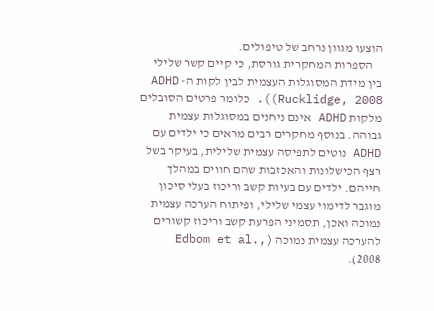הוצעו מגוון נרחב של טיפולים.
    הספרות המחקרית גורסת, כי קיים קשר שלילי בין מידת המסוגלות העצמית לבין לקות ה- ADHD ((Rucklidge, 2008. כלומר פרטים הסובלים מלקות ADHD אינם ניחנים במסוגלות עצמית גבוהה. בנוסף מחקרים רבים מראים כי ילדים עם ADHD נוטים לתפיסה עצמית שלילית, בעיקר בשל רצף הכישלונות והאכזבות שהם חווים במהלך חייהם. ילדים עם בעיות קשב וריכוז בעלי סיכון מוגבר לדימוי עצמי שלילי, ופיתוח הערכה עצמית נמוכה ואכן, תסמיני הפרעת קשב וריכוז קשורים להערכה עצמית נמוכה (Edbom et al., 2008).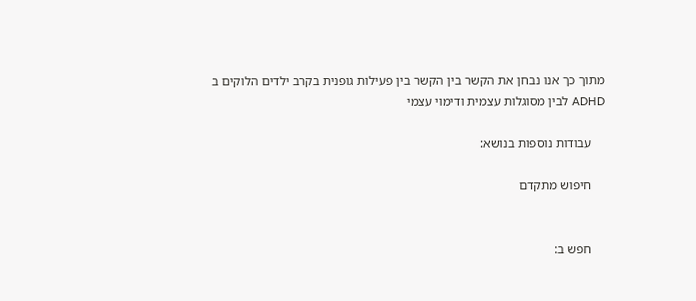מתוך כך אנו נבחן את הקשר בין הקשר בין פעילות גופנית בקרב ילדים הלוקים ב ADHD לבין מסוגלות עצמית ודימוי עצמי

    עבודות נוספות בנושא:

    חיפוש מתקדם


    חפש ב: